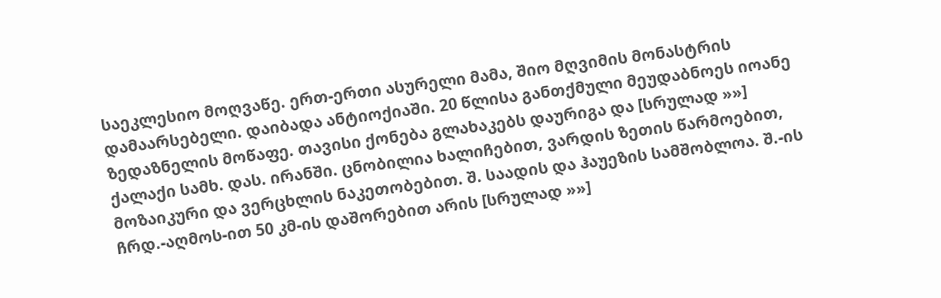საეკლესიო მოღვაწე. ერთ-ერთი ასურელი მამა, შიო მღვიმის მონასტრის დამაარსებელი. დაიბადა ანტიოქიაში. 20 წლისა განთქმული მეუდაბნოეს იოანე ზედაზნელის მოწაფე. თავისი ქონება გლახაკებს დაურიგა და [სრულად »»]
ქალაქი სამხ. დას. ირანში. ცნობილია ხალიჩებით, ვარდის ზეთის წარმოებით, მოზაიკური და ვერცხლის ნაკეთობებით. შ. საადის და ჰაუეზის სამშობლოა. შ.-ის ჩრდ.-აღმოს-ით 50 კმ-ის დაშორებით არის [სრულად »»]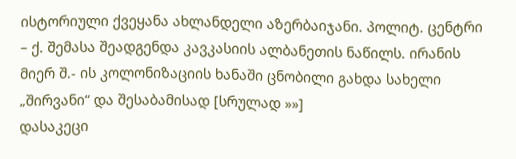ისტორიული ქვეყანა ახლანდელი აზერბაიჯანი. პოლიტ. ცენტრი – ქ. შემასა შეადგენდა კავკასიის ალბანეთის ნაწილს. ირანის მიერ შ.- ის კოლონიზაციის ხანაში ცნობილი გახდა სახელი „შირვანი“ და შესაბამისად [სრულად »»]
დასაკეცი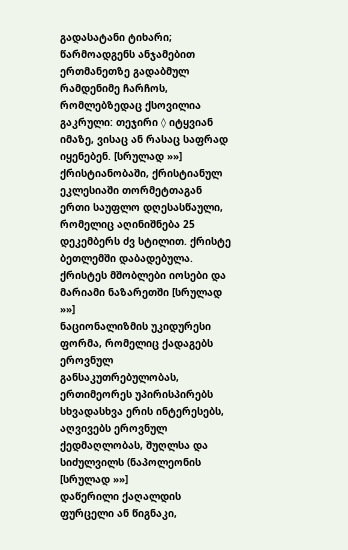გადასატანი ტიხარი; წარმოადგენს ანჯამებით ერთმანეთზე გადაბმულ რამდენიმე ჩარჩოს, რომლებზედაც ქსოვილია გაკრული: თეჯირი ◊ იტყვიან იმაზე, ვისაც ან რასაც საფრად იყენებენ. [სრულად »»]
ქრისტიანობაში, ქრისტიანულ ეკლესიაში თორმეტთაგან ერთი საუფლო დღესასწაული, რომელიც აღინიშნება 25 დეკემბერს ძვ სტილით. ქრისტე ბეთლემში დაბადებულა. ქრისტეს მშობლები იოსები და მარიამი ნაზარეთში [სრულად »»]
ნაციონალიზმის უკიდურესი ფორმა, რომელიც ქადაგებს ეროვნულ განსაკუთრებულობას, ერთიმეორეს უპირისპირებს სხვადასხვა ერის ინტერესებს, აღვივებს ეროვნულ ქედმაღლობას, შუღლსა და სიძულვილს (ნაპოლეონის [სრულად »»]
დაწერილი ქაღალდის ფურცელი ან წიგნაკი,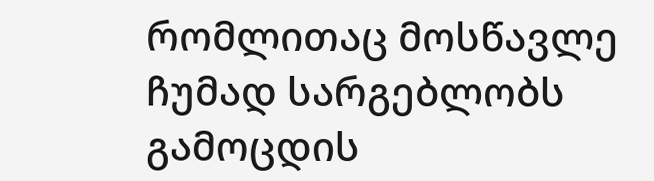რომლითაც მოსწავლე ჩუმად სარგებლობს გამოცდის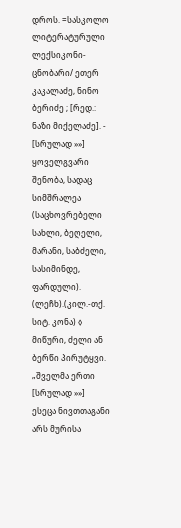დროს. =სასკოლო ლიტერატურული ლექსიკონი-ცნობარი/ ეთერ კაკალაძე, ნინო ბერიძე ; [რედ.: ნაზი მიქელაძე]. - [სრულად »»]
ყოველგვარი შენობა, სადაც სიმშრალეა (საცხოვრებელი სახლი, ბეღელი, მარანი, საბძელი, სასიმინდე, ფარდული). (ლეჩხ).(კილ.-თქ. სიტ. კონა) ◊ მიწური, ძელი ან ბერწი პირუტყვი. „შველმა ერთი [სრულად »»]
ესეცა ნივთთაგანი არს მურისა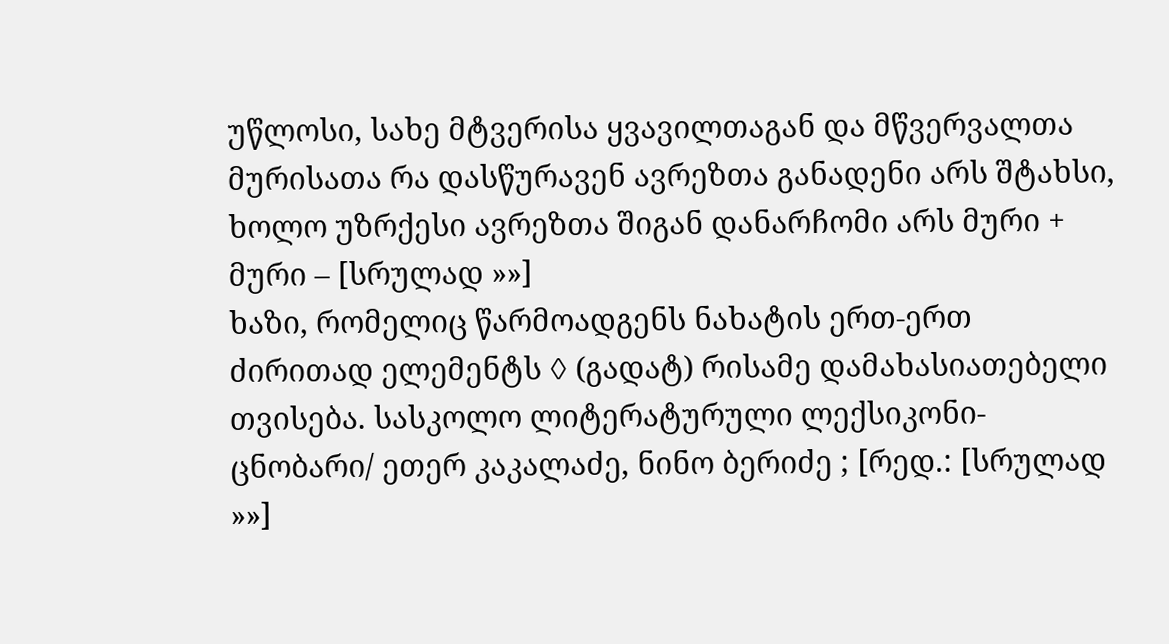უწლოსი, სახე მტვერისა ყვავილთაგან და მწვერვალთა მურისათა რა დასწურავენ ავრეზთა განადენი არს შტახსი, ხოლო უზრქესი ავრეზთა შიგან დანარჩომი არს მური + მური – [სრულად »»]
ხაზი, რომელიც წარმოადგენს ნახატის ერთ-ერთ ძირითად ელემენტს ◊ (გადატ) რისამე დამახასიათებელი თვისება. სასკოლო ლიტერატურული ლექსიკონი-ცნობარი/ ეთერ კაკალაძე, ნინო ბერიძე ; [რედ.: [სრულად »»]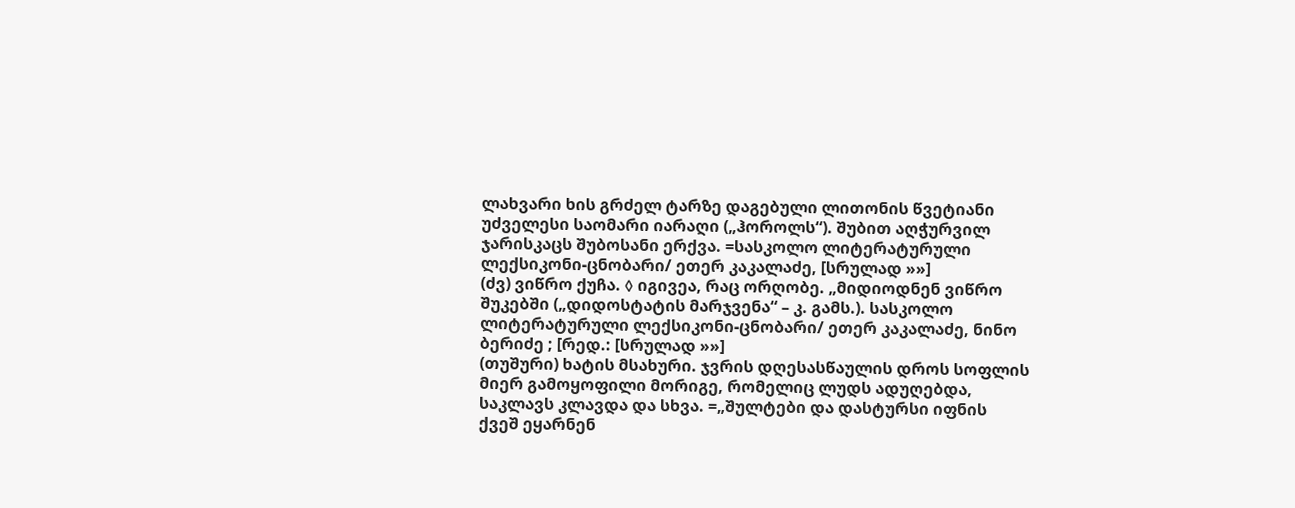ლახვარი ხის გრძელ ტარზე დაგებული ლითონის წვეტიანი უძველესი საომარი იარაღი („ჰოროლს“). შუბით აღჭურვილ ჯარისკაცს შუბოსანი ერქვა. =სასკოლო ლიტერატურული ლექსიკონი-ცნობარი/ ეთერ კაკალაძე, [სრულად »»]
(ძვ) ვიწრო ქუჩა. ◊ იგივეა, რაც ორღობე. „მიდიოდნენ ვიწრო შუკებში („დიდოსტატის მარჯვენა“ – კ. გამს.). სასკოლო ლიტერატურული ლექსიკონი-ცნობარი/ ეთერ კაკალაძე, ნინო ბერიძე ; [რედ.: [სრულად »»]
(თუშური) ხატის მსახური. ჯვრის დღესასწაულის დროს სოფლის მიერ გამოყოფილი მორიგე, რომელიც ლუდს ადუღებდა, საკლავს კლავდა და სხვა. =„შულტები და დასტურსი იფნის ქვეშ ეყარნენ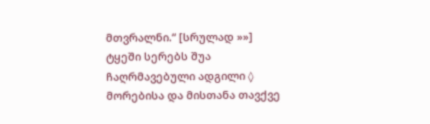მთვრალნი.“ [სრულად »»]
ტყეში სერებს შუა ჩაღრმავებული ადგილი ◊ მორებისა და მისთანა თავქვე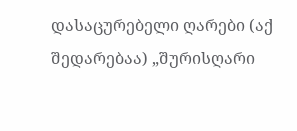დასაცურებელი ღარები (აქ შედარებაა) „შურისღარი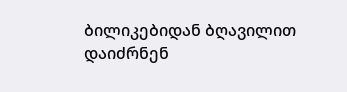ბილიკებიდან ბღავილით დაიძრნენ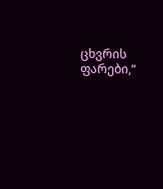ცხვრის ფარები,“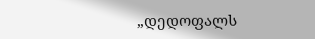„დედოფალს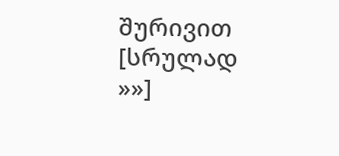შურივით [სრულად »»]